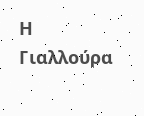Η Γιαλλούρα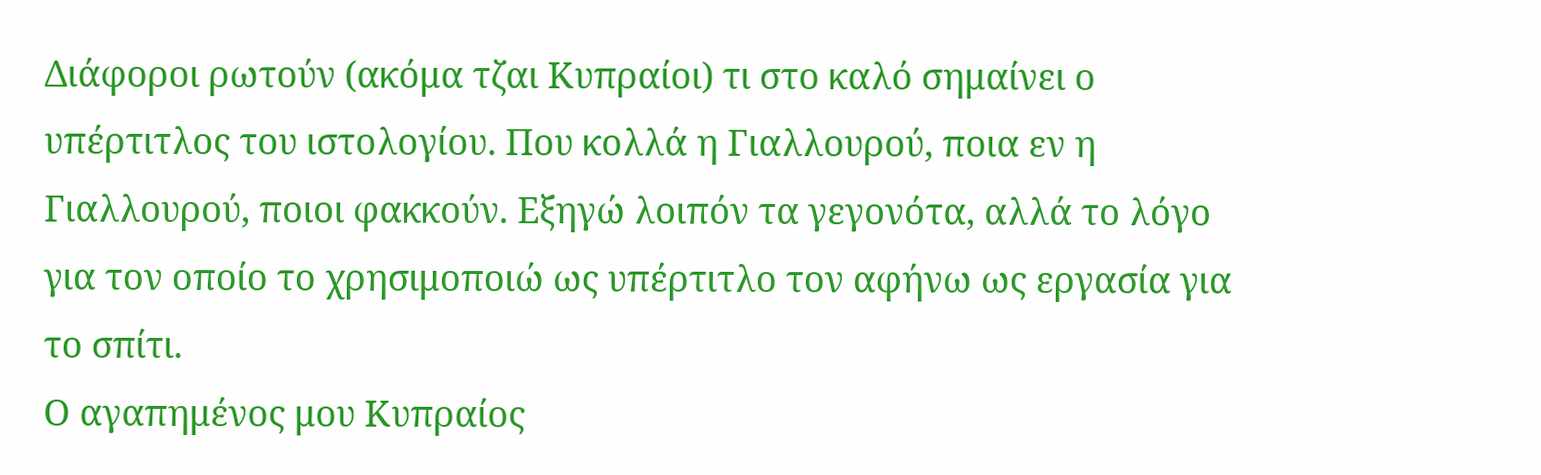Διάφοροι ρωτούν (ακόμα τζαι Κυπραίοι) τι στο καλό σημαίνει ο υπέρτιτλος του ιστολογίου. Που κολλά η Γιαλλουρού, ποια εν η Γιαλλουρού, ποιοι φακκούν. Εξηγώ λοιπόν τα γεγονότα, αλλά το λόγο για τον οποίο το χρησιμοποιώ ως υπέρτιτλο τον αφήνω ως εργασία για το σπίτι.
Ο αγαπημένος μου Κυπραίος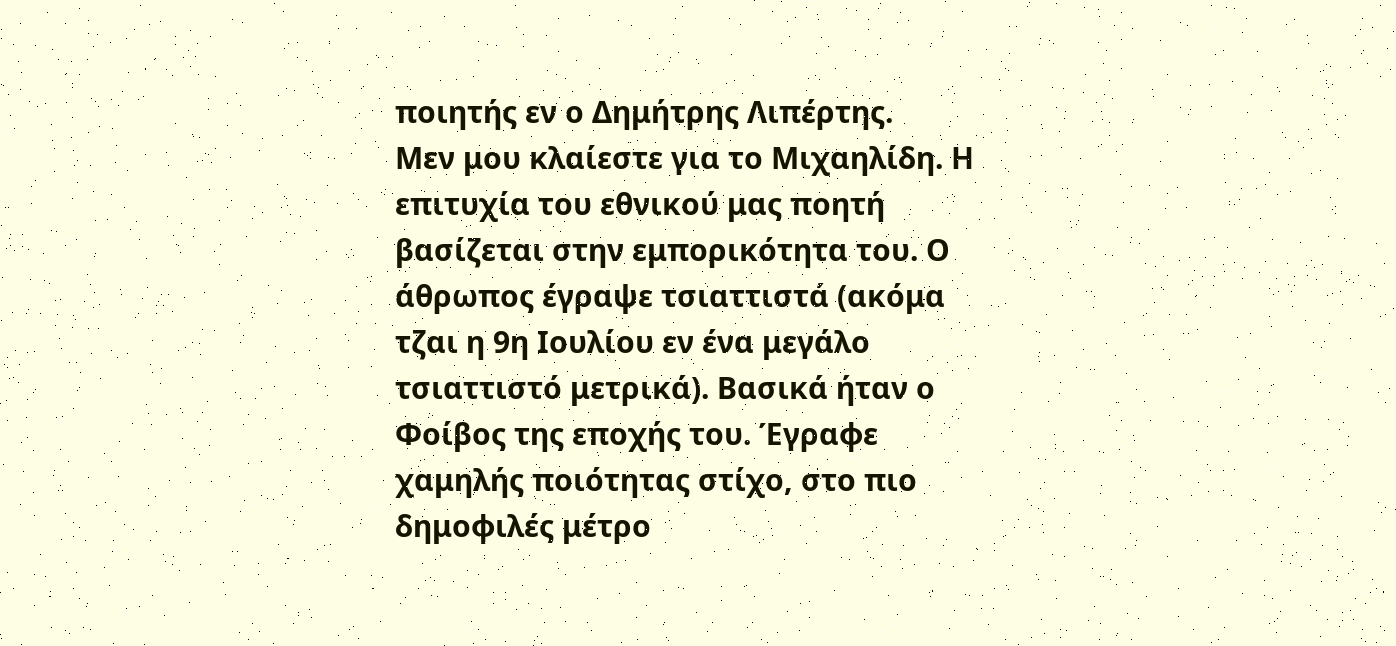ποιητής εν ο Δημήτρης Λιπέρτης.
Μεν μου κλαίεστε για το Μιχαηλίδη. Η επιτυχία του εθνικού μας ποητή βασίζεται στην εμπορικότητα του. Ο άθρωπος έγραψε τσιαττιστά (ακόμα τζαι η 9η Ιουλίου εν ένα μεγάλο τσιαττιστό μετρικά). Βασικά ήταν ο Φοίβος της εποχής του. Έγραφε χαμηλής ποιότητας στίχο, στο πιο δημοφιλές μέτρο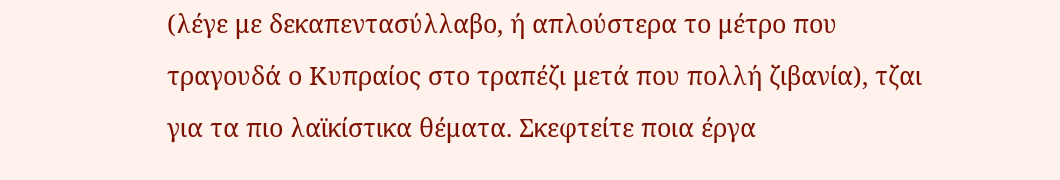(λέγε με δεκαπεντασύλλαβο, ή απλούστερα το μέτρο που τραγουδά ο Κυπραίος στο τραπέζι μετά που πολλή ζιβανία), τζαι για τα πιο λαϊκίστικα θέματα. Σκεφτείτε ποια έργα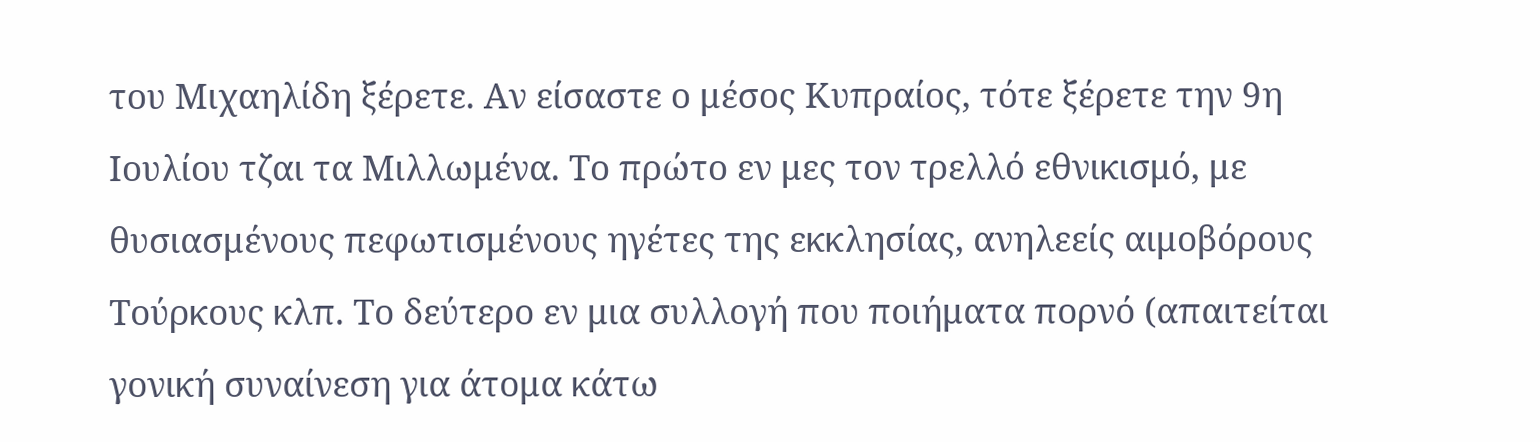του Μιχαηλίδη ξέρετε. Αν είσαστε ο μέσος Κυπραίος, τότε ξέρετε την 9η Ιουλίου τζαι τα Μιλλωμένα. Το πρώτο εν μες τον τρελλό εθνικισμό, με θυσιασμένους πεφωτισμένους ηγέτες της εκκλησίας, ανηλεείς αιμοβόρους Τούρκους κλπ. Το δεύτερο εν μια συλλογή που ποιήματα πορνό (απαιτείται γονική συναίνεση για άτομα κάτω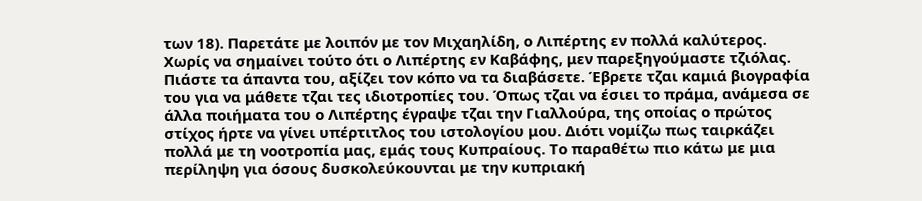των 18). Παρετάτε με λοιπόν με τον Μιχαηλίδη, ο Λιπέρτης εν πολλά καλύτερος.
Χωρίς να σημαίνει τούτο ότι ο Λιπέρτης εν Καβάφης, μεν παρεξηγούμαστε τζιόλας. Πιάστε τα άπαντα του, αξίζει τον κόπο να τα διαβάσετε. Έβρετε τζαι καμιά βιογραφία του για να μάθετε τζαι τες ιδιοτροπίες του. Όπως τζαι να έσιει το πράμα, ανάμεσα σε άλλα ποιήματα του ο Λιπέρτης έγραψε τζαι την Γιαλλούρα, της οποίας ο πρώτος στίχος ήρτε να γίνει υπέρτιτλος του ιστολογίου μου. Διότι νομίζω πως ταιρκάζει πολλά με τη νοοτροπία μας, εμάς τους Κυπραίους. Το παραθέτω πιο κάτω με μια περίληψη για όσους δυσκολεύκουνται με την κυπριακή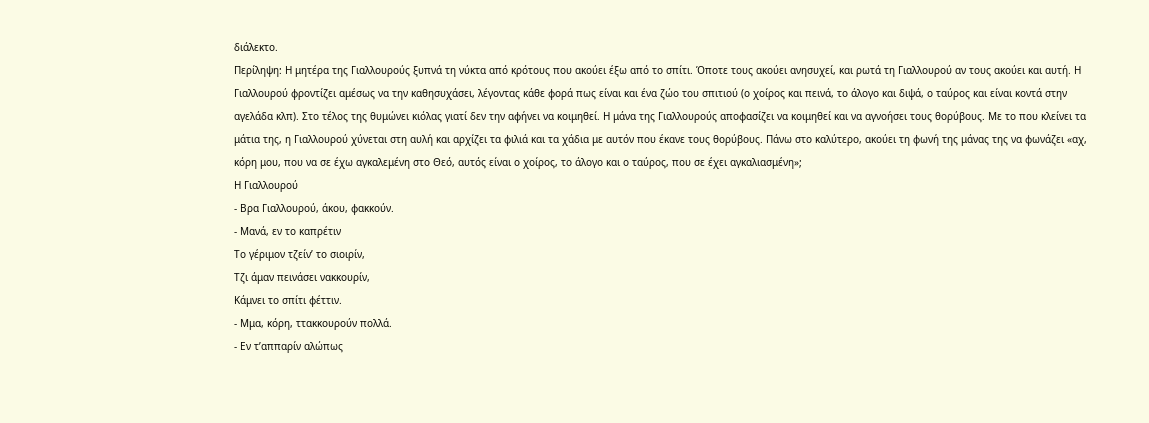διάλεκτο.
Περίληψη: Η μητέρα της Γιαλλουρούς ξυπνά τη νύκτα από κρότους που ακούει έξω από το σπίτι. Όποτε τους ακούει ανησυχεί, και ρωτά τη Γιαλλουρού αν τους ακούει και αυτή. Η Γιαλλουρού φροντίζει αμέσως να την καθησυχάσει, λέγοντας κάθε φορά πως είναι και ένα ζώο του σπιτιού (ο χοίρος και πεινά, το άλογο και διψά, ο ταύρος και είναι κοντά στην αγελάδα κλπ). Στο τέλος της θυμώνει κιόλας γιατί δεν την αφήνει να κοιμηθεί. Η μάνα της Γιαλλουρούς αποφασίζει να κοιμηθεί και να αγνοήσει τους θορύβους. Με το που κλείνει τα μάτια της, η Γιαλλουρού χύνεται στη αυλή και αρχίζει τα φιλιά και τα χάδια με αυτόν που έκανε τους θορύβους. Πάνω στο καλύτερο, ακούει τη φωνή της μάνας της να φωνάζει «αχ, κόρη μου, που να σε έχω αγκαλεμένη στο Θεό, αυτός είναι ο χοίρος, το άλογο και ο ταύρος, που σε έχει αγκαλιασμένη»;
Η Γιαλλουρού
- Βρα Γιαλλουρού, άκου, φακκούν.
- Μανά, εν το καπρέτιν
Το γέριμον τζείν’ το σιοιρίν,
Τζι άμαν πεινάσει νακκουρίν,
Κάμνει το σπίτι φέττιν.
- Μμα, κόρη, ττακκουρούν πολλά.
- Εν τ’αππαρίν αλώπως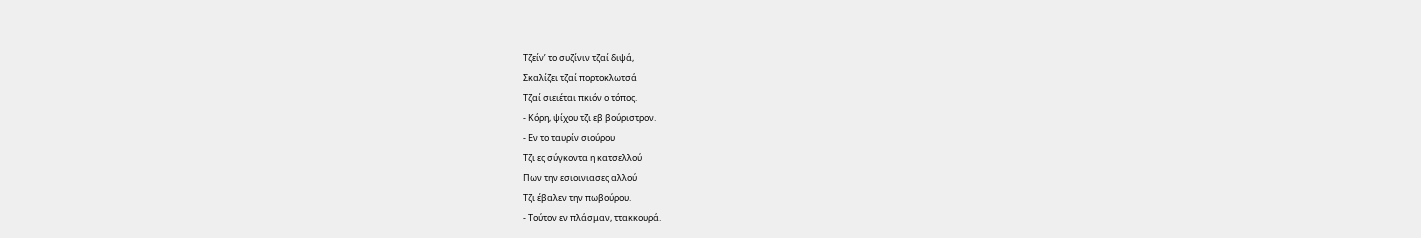Τζείν’ το συζίνιν τζαί διψά,
Σκαλίζει τζαί πορτοκλωτσά
Τζαί σιειέται πκιόν ο τόπος.
- Κόρη, ψίχου τζι εβ βούριστρον.
- Εν το ταυρίν σιούρου
Τζι ες σύγκοντα η κατσελλού
Πων την εσιοινιασες αλλού
Τζι έβαλεν την πωβούρου.
- Τούτον εν πλάσμαν, ττακκουρά.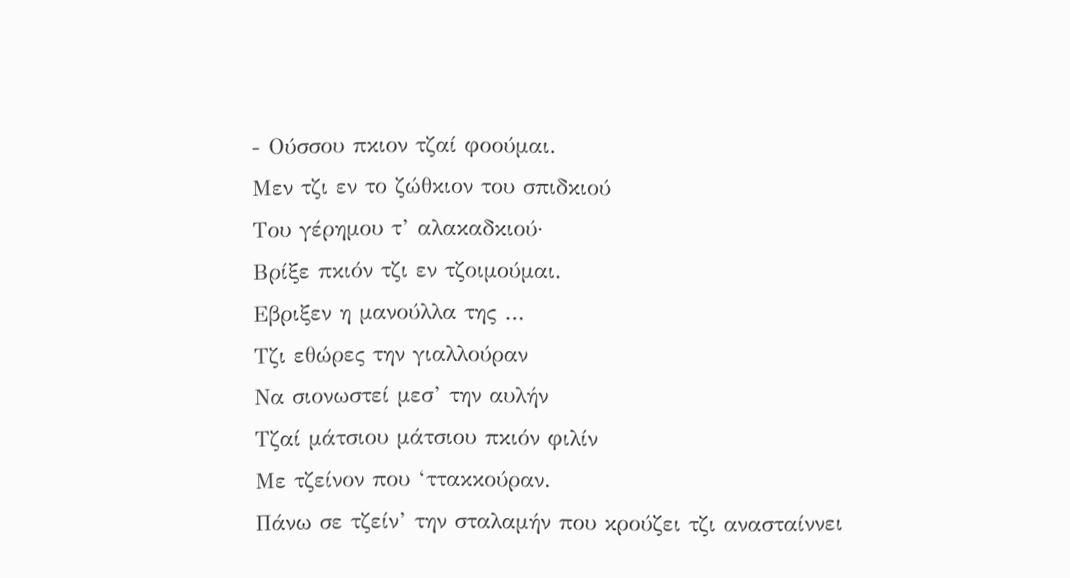- Ούσσου πκιον τζαί φοούμαι.
Μεν τζι εν το ζώθκιον του σπιδκιού
Του γέρημου τ’ αλακαδκιού·
Βρίξε πκιόν τζι εν τζοιμούμαι.
Εβριξεν η μανούλλα της …
Τζι εθώρες την γιαλλούραν
Να σιονωστεί μεσ’ την αυλήν
Τζαί μάτσιου μάτσιου πκιόν φιλίν
Με τζείνον που ‘ττακκούραν.
Πάνω σε τζείν’ την σταλαμήν που κρούζει τζι ανασταίννει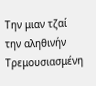Την μιαν τζαί την αληθινήν
Τρεμουσιασμένη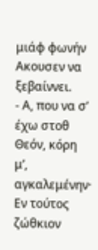μιάφ φωνήν
Ακουσεν να ξεβαίννει.
- Α, που να σ’ έχω στοθ Θεόν, κόρη μ’, αγκαλεμένην·
Εν τούτος ζώθκιον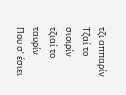τζι αππαρίν
Τζαί το σιοιρίν τζιαί το ταυρίν
Που σ’ έσιει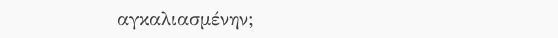αγκαλιασμένην;